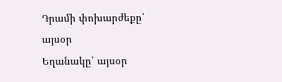Դրամի փոխարժեքը՝ այսօր
Եղանակը՝ այսօր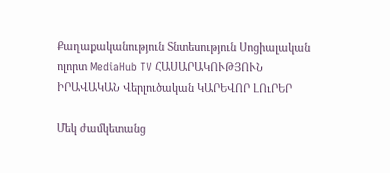Քաղաքականություն Տնտեսություն Սոցիալական ոլորտ MediaHub TV ՀԱՍԱՐԱԿՈՒԹՅՈՒՆ ԻՐԱՎԱԿԱՆ Վերլուծական ԿԱՐԵՎՈՐ ԼՈւՐԵՐ

Մեկ ժամկետանց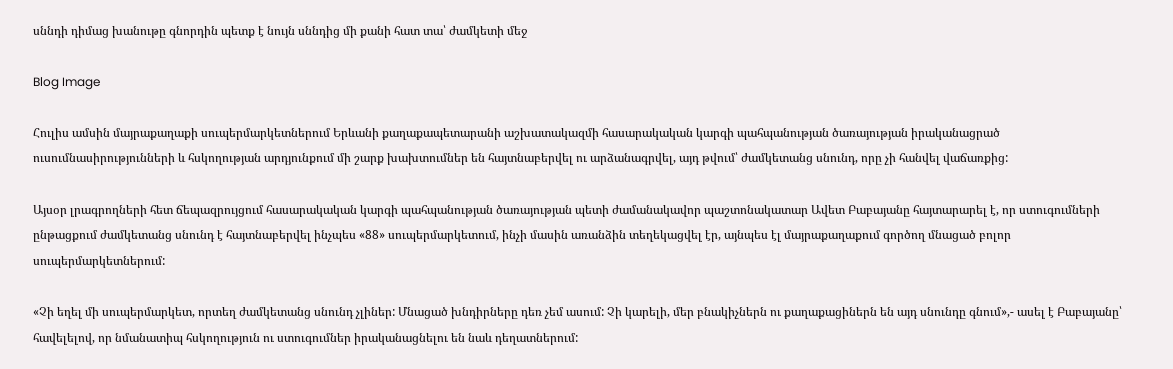սննդի դիմաց խանութը գնորդին պետք է նույն սննդից մի քանի հատ տա՝ ժամկետի մեջ

Blog Image

Հուլիս ամսին մայրաքաղաքի սուպերմարկետներում Երևանի քաղաքապետարանի աշխատակազմի հասարակական կարգի պահպանության ծառայության իրականացրած ուսումնասիրությունների և հսկողության արդյունքում մի շարք խախտումներ են հայտնաբերվել ու արձանագրվել, այդ թվում՝ ժամկետանց սնունդ, որը չի հանվել վաճառքից:

Այսօր լրագրողների հետ ճեպազրույցում հասարակական կարգի պահպանության ծառայության պետի ժամանակավոր պաշտոնակատար Ավետ Բաբայանը հայտարարել է, որ ստուգումների ընթացքում ժամկետանց սնունդ է հայտնաբերվել ինչպես «88» սուպերմարկետում, ինչի մասին առանձին տեղեկացվել էր, այնպես էլ մայրաքաղաքում գործող մնացած բոլոր սուպերմարկետներում:

«Չի եղել մի սուպերմարկետ, որտեղ ժամկետանց սնունդ չլիներ: Մնացած խնդիրները դեռ չեմ ասում: Չի կարելի, մեր բնակիչներն ու քաղաքացիներն են այդ սնունդը գնում»,- ասել է Բաբայանը՝ հավելելով, որ նմանատիպ հսկողություն ու ստուգումներ իրականացնելու են նաև դեղատներում: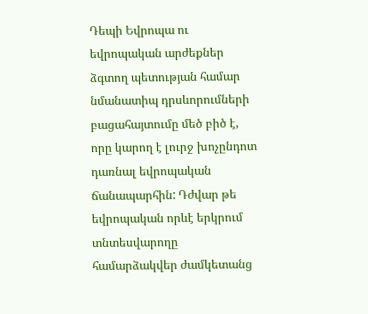Դեպի Եվրոպա ու եվրոպական արժեքներ ձգտող պետության համար նմանատիպ դրսևորումների բացահայտումը մեծ բիծ է, որը կարող է լուրջ խոչընդոտ դառնալ եվրոպական ճանապարհին: Դժվար թե եվրոպական որևէ երկրում տնտեսվարողը համարձակվեր ժամկետանց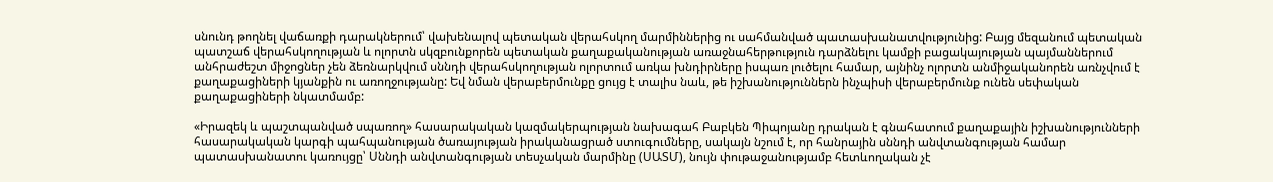սնունդ թողնել վաճառքի դարակներում՝ վախենալով պետական վերահսկող մարմիններից ու սահմանված պատասխանատվությունից: Բայց մեզանում պետական պատշաճ վերահսկողության և ոլորտն սկզբունքորեն պետական քաղաքականության առաջնահերթություն դարձնելու կամքի բացակայության պայմաններում անհրաժեշտ միջոցներ չեն ձեռնարկվում սննդի վերահսկողության ոլորտում առկա խնդիրները իսպառ լուծելու համար, այնինչ ոլորտն անմիջականորեն առնչվում է քաղաքացիների կյանքին ու առողջությանը: Եվ նման վերաբերմունքը ցույց է տալիս նաև, թե իշխանություններն ինչպիսի վերաբերմունք ունեն սեփական քաղաքացիների նկատմամբ:

«Իրազեկ և պաշտպանված սպառող» հասարակական կազմակերպության նախագահ Բաբկեն Պիպոյանը դրական է գնահատում քաղաքային իշխանությունների հասարակական կարգի պահպանության ծառայության իրականացրած ստուգումները, սակայն նշում է, որ հանրային սննդի անվտանգության համար պատասխանատու կառույցը՝ Սննդի անվտանգության տեսչական մարմինը (ՍԱՏՄ), նույն փութաջանությամբ հետևողական չէ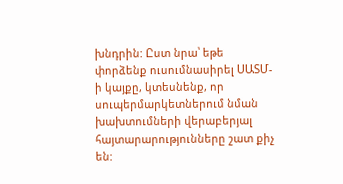խնդրին: Ըստ նրա՝ եթե փորձենք ուսումնասիրել ՍԱՏՄ-ի կայքը, կտեսնենք, որ սուպերմարկետներում նման խախտումների վերաբերյալ հայտարարությունները շատ քիչ են: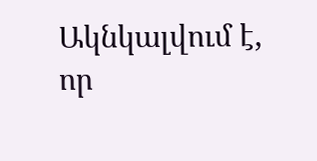Ակնկալվում է, որ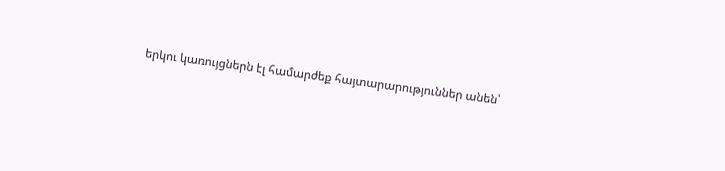երկու կառույցներն էլ համարժեք հայտարարություններ անեն՝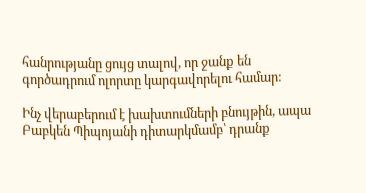հանրությանը ցույց տալով, որ ջանք են գործադրում ոլորտը կարգավորելու համար:

Ինչ վերաբերում է խախտումների բնույթին, ապա Բաբկեն Պիպոյանի դիտարկմամբ՝ դրանք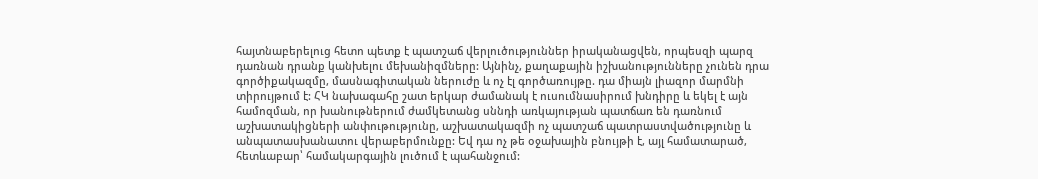հայտնաբերելուց հետո պետք է պատշաճ վերլուծություններ իրականացվեն, որպեսզի պարզ դառնան դրանք կանխելու մեխանիզմները: Այնինչ, քաղաքային իշխանությունները չունեն դրա գործիքակազմը, մասնագիտական ներուժը և ոչ էլ գործառույթը. դա միայն լիազոր մարմնի տիրույթում է: ՀԿ նախագահը շատ երկար ժամանակ է ուսումնասիրում խնդիրը և եկել է այն համոզման, որ խանութներում ժամկետանց սննդի առկայության պատճառ են դառնում աշխատակիցների անփութությունը, աշխատակազմի ոչ պատշաճ պատրաստվածությունը և անպատասխանատու վերաբերմունքը: Եվ դա ոչ թե օջախային բնույթի է, այլ համատարած, հետևաբար՝ համակարգային լուծում է պահանջում: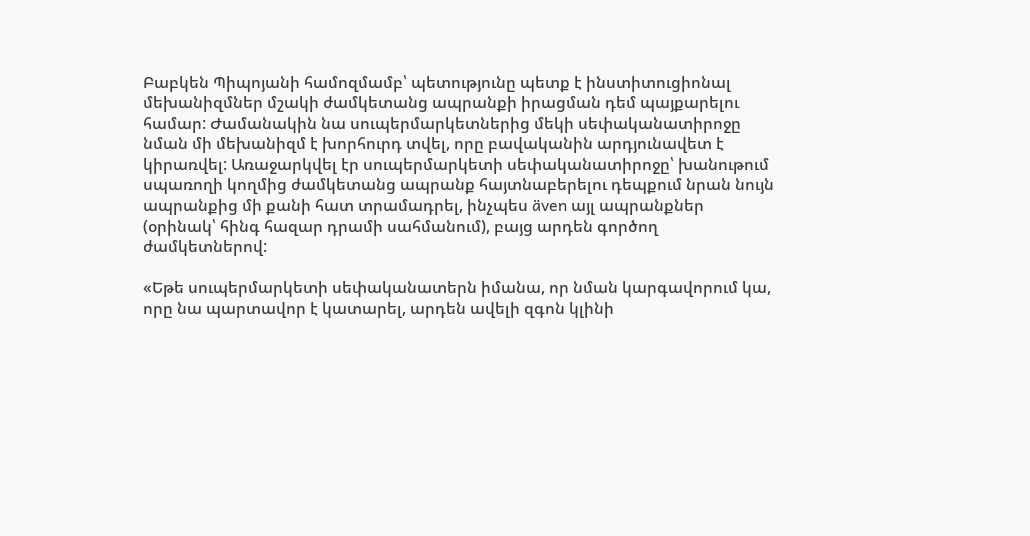Բաբկեն Պիպոյանի համոզմամբ՝ պետությունը պետք է ինստիտուցիոնալ մեխանիզմներ մշակի ժամկետանց ապրանքի իրացման դեմ պայքարելու համար: Ժամանակին նա սուպերմարկետներից մեկի սեփականատիրոջը նման մի մեխանիզմ է խորհուրդ տվել, որը բավականին արդյունավետ է կիրառվել: Առաջարկվել էր սուպերմարկետի սեփականատիրոջը՝ խանութում սպառողի կողմից ժամկետանց ապրանք հայտնաբերելու դեպքում նրան նույն ապրանքից մի քանի հատ տրամադրել, ինչպես även այլ ապրանքներ (օրինակ՝ հինգ հազար դրամի սահմանում), բայց արդեն գործող ժամկետներով:

«Եթե սուպերմարկետի սեփականատերն իմանա, որ նման կարգավորում կա, որը նա պարտավոր է կատարել, արդեն ավելի զգոն կլինի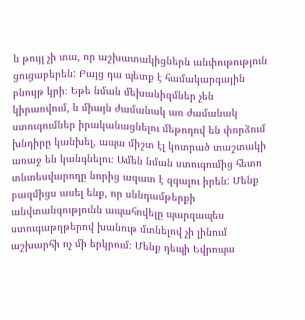և թույլ չի տա, որ աշխատակիցներն անփութություն ցուցաբերեն: Բայց դա պետք է համակարգային բնույթ կրի։ Եթե նման մեխանիզմներ չեն կիրառվում, և միայն ժամանակ առ ժամանակ ստուգումներ իրականացնելու մեթոդով են փորձում խնդիրը կանխել, ապա միշտ էլ կոտրած տաշտակի առաջ են կանգնելու։ Ամեն նման ստուգումից հետո տնտեսվարողը նորից ազատ է զգալու իրեն: Մենք բազմիցս ասել ենք, որ սննդամթերքի անվտանգությունն ապահովելը պարզապես ստուգաթղթերով խանութ մտնելով չի լինում աշխարհի ոչ մի երկրում։ Մենք դեպի Եվրոպա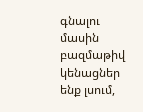գնալու մասին բազմաթիվ կենացներ ենք լսում,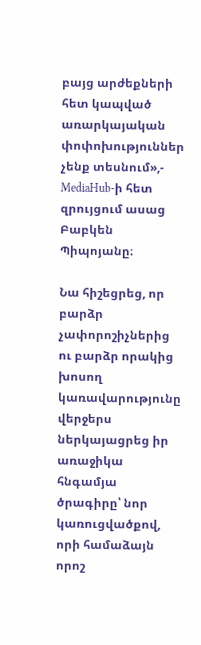բայց արժեքների հետ կապված առարկայական փոփոխություններ չենք տեսնում»,- MediaHub-ի հետ զրույցում ասաց Բաբկեն Պիպոյանը։

Նա հիշեցրեց, որ բարձր չափորոշիչներից ու բարձր որակից խոսող կառավարությունը վերջերս ներկայացրեց իր առաջիկա հնգամյա ծրագիրը՝ նոր կառուցվածքով, որի համաձայն որոշ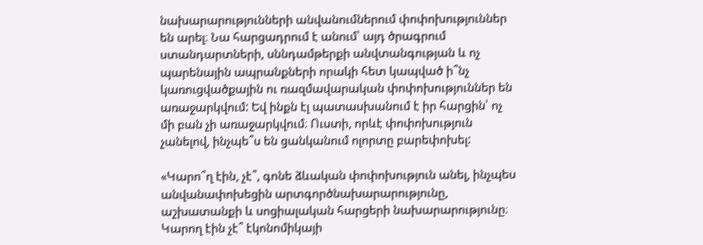նախարարությունների անվանումներում փոփոխություններ են արել։ Նա հարցադրում է անում՝ այդ ծրագրում ստանդարտների, սննդամթերքի անվտանգության և ոչ պարենային ապրանքների որակի հետ կապված ի՞նչ կառուցվածքային ու ռազմավարական փոփոխություններ են առաջարկվում: Եվ ինքն էլ պատասխանում է իր հարցին՝ ոչ մի բան չի առաջարկվում։ Ուստի, որևէ փոփոխություն չանելով, ինչպե՞ս են ցանկանում ոլորտը բարեփոխել:

«Կարո՞ղ էին, չէ՞, գոնե ձևական փոփոխություն անել, ինչպես անվանափոխեցին արտգործնախարարությունը, աշխատանքի և սոցիալական հարցերի նախարարությունը։ Կարող էին չէ՞ էկոնոմիկայի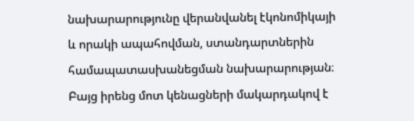նախարարությունը վերանվանել էկոնոմիկայի և որակի ապահովման, ստանդարտներին համապատասխանեցման նախարարության։ Բայց իրենց մոտ կենացների մակարդակով է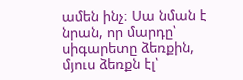ամեն ինչ։ Սա նման է նրան, որ մարդը՝ սիգարետը ձեռքին, մյուս ձեռքն էլ՝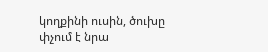կողքինի ուսին, ծուխը փչում է նրա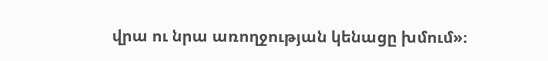վրա ու նրա առողջության կենացը խմում»։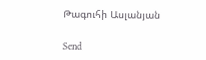Թագուհի Ասլանյան

Send